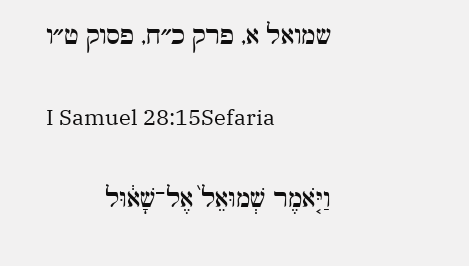שמואל א, פרק כ״ח, פסוק ט״ו

I Samuel 28:15Sefaria

וַיֹּ֤אמֶר שְׁמוּאֵל֙ אֶל־שָׁא֔וּל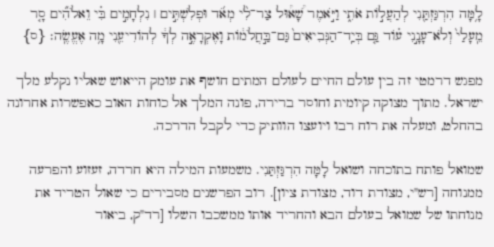לָ֥מָּה הִרְגַּזְתַּ֖נִי לְהַעֲל֣וֹת אֹתִ֑י וַיֹּ֣אמֶר שָׁ֠א֠וּל צַר־לִ֨י מְאֹ֜ד וּפְלִשְׁתִּ֣ים ׀ נִלְחָמִ֣ים בִּ֗י וֵאלֹהִ֞ים סָ֤ר מֵֽעָלַי֙ וְלֹא־עָנָ֣נִי ע֗וֹד גַּ֤ם בְּיַֽד־הַנְּבִיאִים֙ גַּם־בַּ֣חֲלֹמ֔וֹת וָאֶקְרָאֶ֣ה לְךָ֔ לְהוֹדִיעֵ֖נִי מָ֥ה אֶעֱשֶֽׂה׃ {ס}

מפגש דרמטי זה בין עולם החיים לעולם המתים חושף את עומק הייאוש שאליו נקלע מלך ישראל. מתוך מצוקה קיומית וחוסר ברירה, פונה המלך אל כוחות האוב כאפשרות אחרונה בהחלט, ומעלה את רוח רבו ויועצו הוותיק כדי לקבל הדרכה.

שמואל פותח בתוכחה ושואל לָמָּה הִרְגַּזְתַּנִי. משמעות המילה היא חרדה, זעזוע והפרעה ממנוחה [רש"י, מצודת דוד, מצודת ציון]. רוב הפרשנים מסבירים כי שאול הטריד את מנוחתו של שמואל בעולם הבא והחריד אותו ממשכבו השלו [רד"ק, ביאור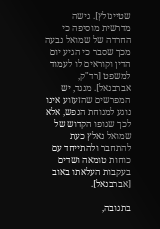שטיינזלץ]. גישה מדרשית מוסיפה כי החרדה של שמואל נבעה מכך שסבר כי הגיע יום הדין וקוראים לו לעמוד למשפט [רד"ק, אברבנאל]. מנגד, יש המפרשים שהזעזוע אינו נוגע למנוחת הנפש, אלא לכך שגופו הקדוש של שמואל נאלץ כעת להתחבר ולהתייחד עם כוחות טומאה ושדים בעקבות העלאתו באוב [אברבנאל].

בתגובה,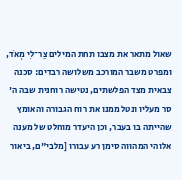שאול מתאר את מצבו תחת המילים צַר־לִי מְאֹד, ומפרט משבר המורכב משלושה רבדים: סכנה צבאית מצד הפלשתים, נטישה רוחנית שבה ה' סר מעליו ונטל ממנו את רוח הגבורה והאומץ שהייתה בו בעבר, וכן היעדר מוחלט של מענה אלוהי המהווה סימן רע עבורו [מלבי"ם, ביאור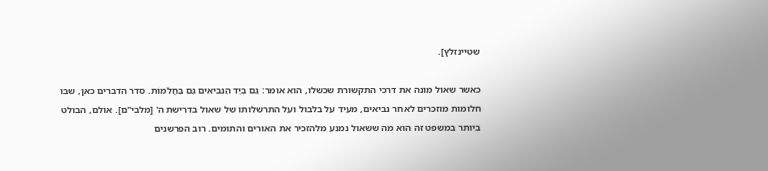שטיינזלץ].

כאשר שאול מונה את דרכי התקשורת שכשלו, הוא אומר: גַּם בְּיַד הַנְּבִיאִים גַּם בַּחֲלֹמוֹת. סדר הדברים כאן, שבו חלומות מוזכרים לאחר נביאים, מעיד על בלבול ועל התרשלותו של שאול בדרישת ה' [מלבי"ם]. אולם, הבולט ביותר במשפט זה הוא מה ששאול נמנע מלהזכיר את האורים והתומים. רוב הפרשנים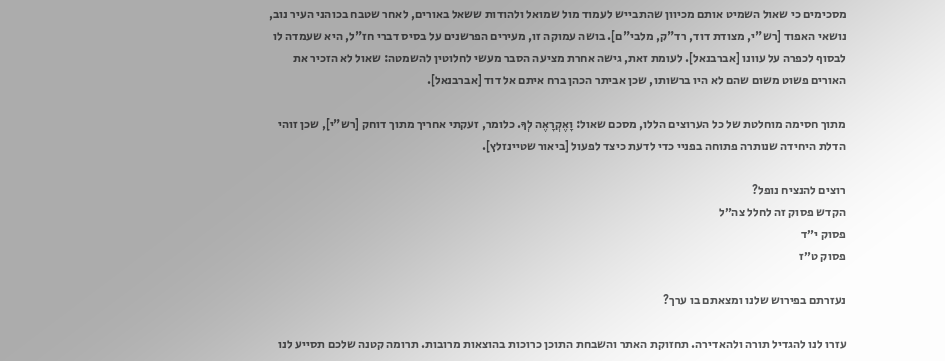מסכימים כי שאול השמיט אותם מכיוון שהתבייש לעמוד מול שמואל ולהודות ששאל באורים, לאחר שטבח בכוהני העיר נוב, נושאי האפוד [רש"י, מצודת דוד, רד"ק, מלבי"ם]. בושה עמוקה זו, מעירים הפרשנים על בסיס דברי חז"ל, היא שעמדה לו לבסוף לכפרה על עוונו [אברבנאל]. לעומת זאת, גישה אחרת מציעה הסבר מעשי לחלוטין להשמטה: שאול לא הזכיר את האורים פשוט משום שהם לא היו ברשותו, שכן אביתר הכהן ברח איתם אל דוד [אברבנאל].

מתוך חסימה מוחלטת של כל הערוצים הללו, מסכם שאול: וָאֶקְרָאֶה לְךָ. כלומר, זעקתי אחריך מתוך דוחק [רש"י], שכן זוהי הדלת היחידה שנותרה פתוחה בפניי כדי לדעת כיצד לפעול [ביאור שטיינזלץ].

רוצים להנציח נופל?
הקדש פסוק זה לחלל צה״ל
פסוק י״ד
פסוק ט״ז

נעזרתם בפירוש שלנו ומצאתם בו ערך?

עזרו לנו להגדיל תורה ולהאדירה. תחזוקת האתר והשבחת התוכן כרוכות בהוצאות מרובות. תרומה קטנה שלכם תסייע לנו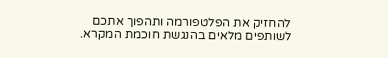להחזיק את הפלטפורמה ותהפוך אתכם לשותפים מלאים בהנגשת חוכמת המקרא.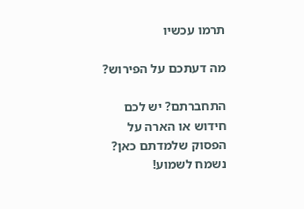תרמו עכשיו

מה דעתכם על הפירוש?

התחברתם? יש לכם חידוש או הארה על הפסוק שלמדתם כאן? נשמח לשמוע!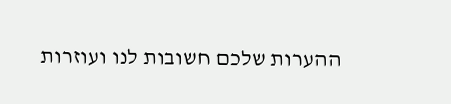ההערות שלכם חשובות לנו ועוזרות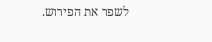לשפר את הפירוש.